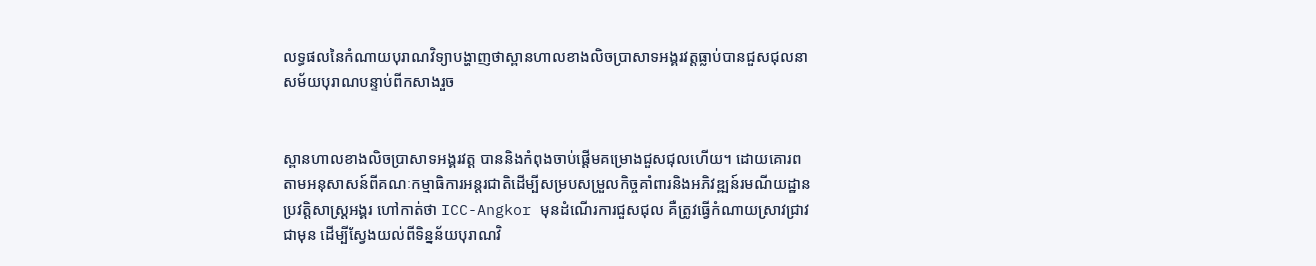លទ្ធផលនៃកំណាយបុរាណវិទ្យាបង្ហាញថាស្ពានហាលខាងលិចប្រាសាទអង្គរវត្តធ្លាប់បានជួសជុលនាសម័យបុរាណបន្ទាប់ពីកសាងរួច


ស្ពានហាលខាងលិចប្រាសាទអង្គរវត្ត បាននិងកំពុងចាប់ផ្តើមគម្រោងជួសជុលហើយ។ ដោយគោរពតាមអនុសាសន៍ពីគណៈកម្មាធិការអន្តរជាតិដើម្បីសម្របសម្រួលកិច្ចគាំពារនិងអភិវឌ្ឍន៍រមណីយដ្ឋានប្រវត្តិសាស្ត្រអង្គរ ហៅកាត់ថា ICC-Angkor មុនដំណើរការជួសជុល គឺត្រូវធ្វើកំណាយស្រាវជ្រាវជាមុន ដើម្បីស្វែងយល់ពីទិន្នន័យបុរាណវិ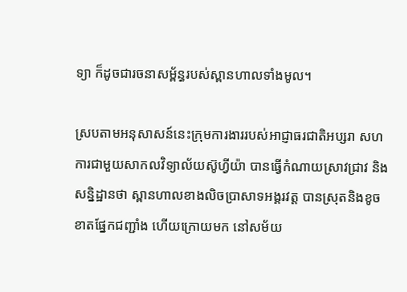ទ្យា ក៏ដូចជារចនាសម្ព័ន្ធរបស់ស្ពានហាលទាំងមូល។

ស្របតាមអនុសាសន៍នេះក្រុមការងាររបស់អាជ្ញាធរជាតិអប្សរា សហការជាមួយសាកលវិទ្យាល័យស៊ូហ្វីយ៉ា បានធ្វើកំណាយស្រាវជ្រាវ និងសន្និដ្ឋានថា ស្ពានហាលខាងលិចប្រាសាទអង្គរវត្ត បានស្រុតនិងខូចខាតផ្នែកជញ្ជាំង ហើយក្រោយមក នៅសម័យ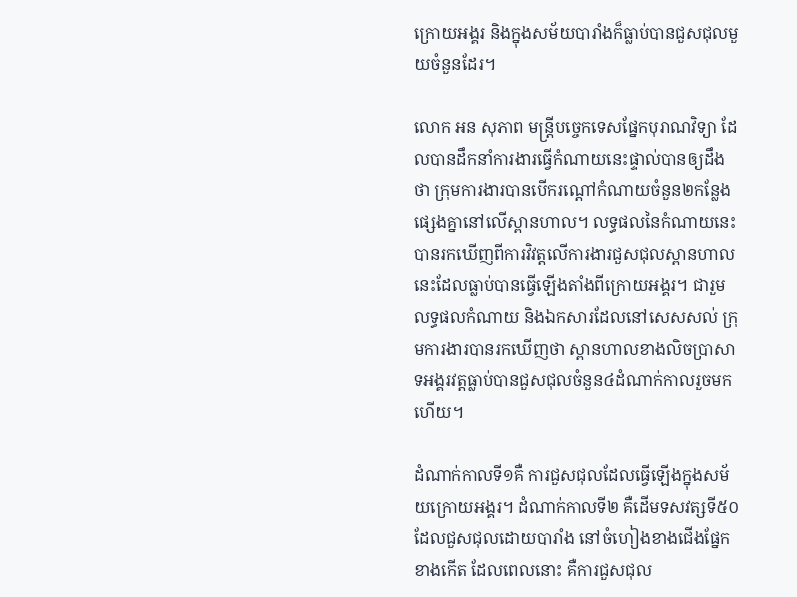ក្រោយអង្គរ និងក្នុងសម័យបារាំងក៏ធ្លាប់បានជួសជុលមួយចំនួនដែរ។

លោក អន សុភាព មន្ត្រីបច្ចេកទេសផ្នែកបុរាណវិទ្យា ដែលបានដឹកនាំការងារធ្វើកំណាយនេះផ្ទាល់បានឲ្យដឹងថា ក្រុមការងារបានបើករណ្តៅកំណាយចំនួន២កន្លែងផ្សេងគ្នានៅលើស្ពានហាល។ លទ្ធផលនៃកំណាយនេះ បានរកឃើញពីការវិវត្តលើការងារជួសជុលស្ពានហាលនេះដែលធ្លាប់បានធ្វើឡើងតាំងពីក្រោយអង្គរ។ ជារួម លទ្ធផលកំណាយ និងឯកសារដែលនៅសេសសល់ ក្រុមការងារបានរកឃើញថា ស្ពានហាលខាងលិចប្រាសាទអង្គរវត្តធ្លាប់បានជួសជុលចំនួន៤ដំណាក់កាលរួចមកហើយ។

ដំណាក់កាលទី១គឺ ការជួសជុលដែលធ្វើឡើងក្នុងសម័យក្រោយអង្គរ។ ដំណាក់កាលទី២ គឺដើមទសវត្សទី៥០ ដែលជួសជុលដោយបារាំង នៅចំហៀងខាងជើងផ្នែកខាងកើត ដែលពេលនោះ គឺការជួសជុល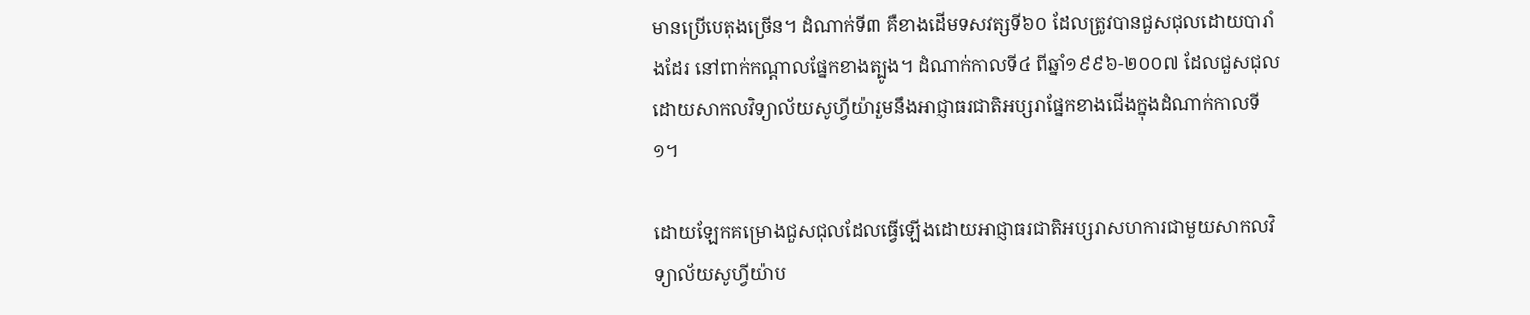មានប្រើបេតុងច្រើន។ ដំណាក់ទី៣ គឺខាងដើមទសវត្សទី៦០ ដែលត្រូវបានជួសជុលដោយបារាំងដែរ នៅពាក់កណ្តាលផ្នែកខាងត្បូង។ ដំណាក់កាលទី៤ ពីឆ្នាំ១៩៩៦-២០០៧ ដែលជួសជុលដោយសាកលវិទ្យាល័យសូហ្វីយ៉ារួមនឹងអាជ្ញាធរជាតិអប្សរាផ្នែកខាងជើងក្នុងដំណាក់កាលទី១។

ដោយឡែកគម្រោងជួសជុលដែលធ្វើឡើងដោយអាជ្ញាធរជាតិអប្សរាសហការជាមួយសាកលវិទ្យាល័យសូហ្វីយ៉ាប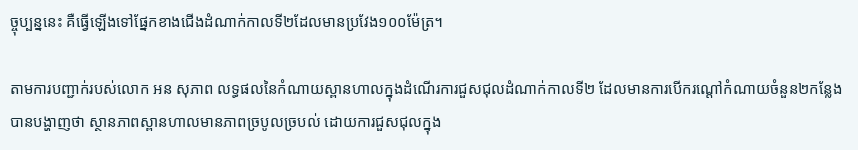ច្ចុប្បន្ននេះ គឺធ្វើឡើងទៅផ្នែកខាងជើងដំណាក់កាលទី២ដែលមានប្រវែង១០០ម៉ែត្រ។

តាមការបញ្ជាក់របស់លោក អន សុភាព លទ្ធផលនៃកំណាយស្ពានហាលក្នុងដំណើរការជួសជុលដំណាក់កាលទី២ ដែលមានការបើករណ្តៅកំណាយចំនួន២កន្លែង បានបង្ហាញថា ស្ថានភាពស្ពានហាលមានភាពច្របូលច្របល់ ដោយការជួសជុលក្នុង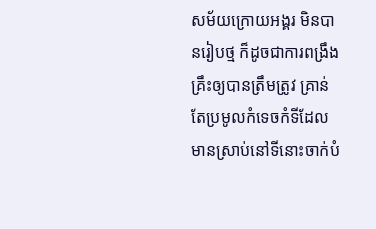សម័យក្រោយអង្គរ មិនបានរៀបថ្ម ក៏ដូចជាការពង្រឹងគ្រឹះឲ្យបានត្រឹមត្រូវ គ្រាន់តែប្រមូលកំទេចកំទីដែលមានស្រាប់នៅទីនោះចាក់បំ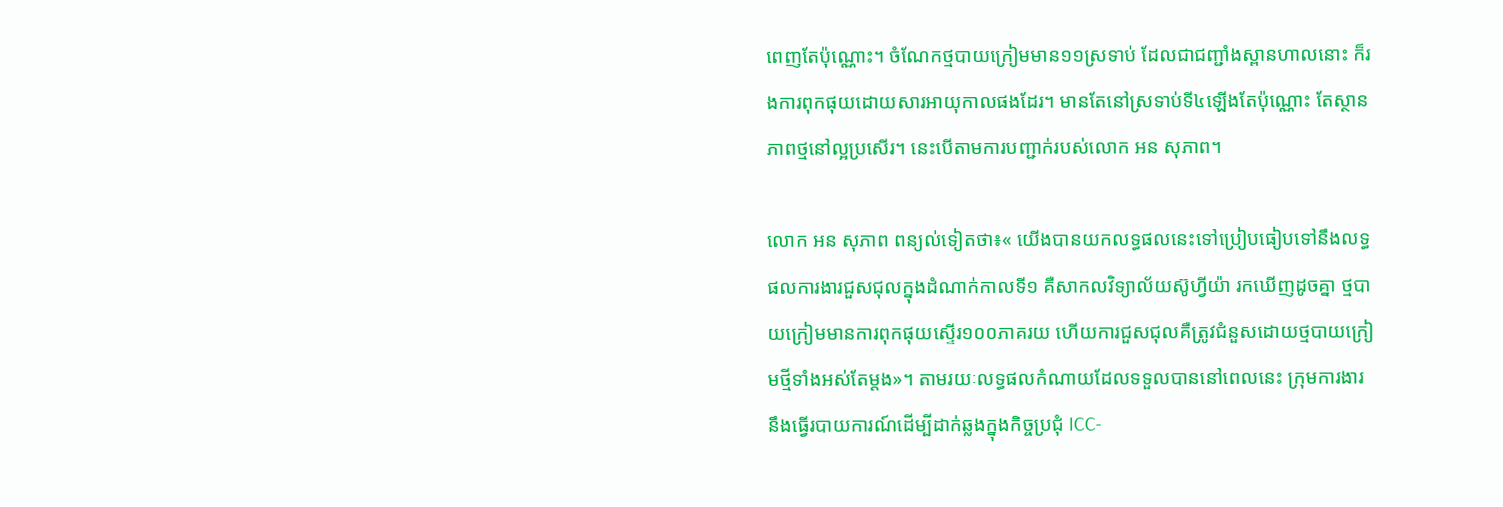ពេញតែប៉ុណ្ណោះ។ ចំណែកថ្មបាយក្រៀមមាន១១ស្រទាប់ ដែលជាជញ្ជាំងស្ពានហាលនោះ ក៏រងការពុកផុយដោយសារអាយុកាលផងដែរ។ មានតែនៅស្រទាប់ទី៤ឡើងតែប៉ុណ្ណោះ តែស្ថានភាពថ្មនៅល្អប្រសើរ។ នេះបើតាមការបញ្ជាក់របស់លោក អន សុភាព។

លោក អន សុភាព ពន្យល់ទៀតថា៖« យើងបានយកលទ្ធផលនេះទៅប្រៀបធៀបទៅនឹងលទ្ធផលការងារជួសជុលក្នុងដំណាក់កាលទី១ គឺសាកលវិទ្យាល័យស៊ូហ្វីយ៉ា រកឃើញដូចគ្នា ថ្មបាយក្រៀមមានការពុកផុយស្ទើរ១០០ភាគរយ ហើយការជួសជុលគឺត្រូវជំនួសដោយថ្មបាយក្រៀមថ្មីទាំងអស់តែម្តង»។ តាមរយៈលទ្ធផលកំណាយដែលទទួលបាននៅពេលនេះ ក្រុមការងារនឹងធ្វើរបាយការណ៍ដើម្បីដាក់ឆ្លងក្នុងកិច្ចប្រជុំ ICC-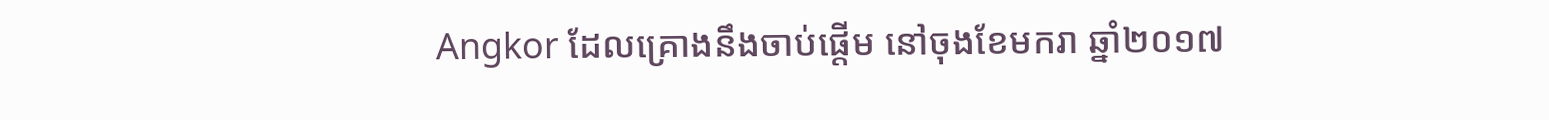Angkor ដែលគ្រោងនឹងចាប់ផ្តើម នៅចុងខែមករា ឆ្នាំ២០១៧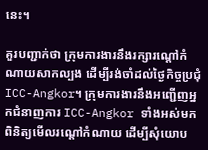នេះ។

គួរបញ្ជាក់ថា ក្រុមការងារនឹងរក្សារណ្តៅកំណាយសាកល្បង ដើម្បីរង់ចាំដល់ថ្ងៃកិច្ចប្រជុំ ICC-Angkor។ ក្រុមការងារនឹងអញ្ជើញអ្នកជំនាញការ ICC-Angkor ទាំងអស់មកពិនិត្យមើលរណ្តៅកំណាយ ដើម្បីសុំយោប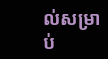ល់សម្រាប់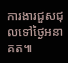ការងារជួសជុលទៅថ្ងៃអនាគត៕